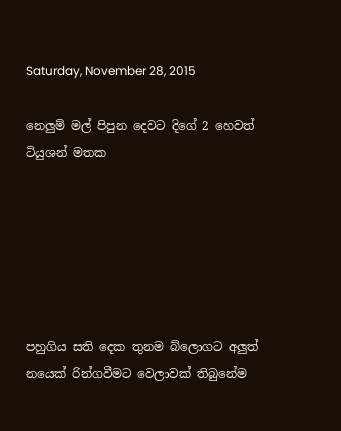Saturday, November 28, 2015

නෙලුම් මල් පිපුන දෙවට දිගේ 2 හෙවත් ටියුශන් මතක






පහුගිය සති දෙක තුනම බ්ලොගට අලුත් නයෙක් රින්ගවීමට වෙලාවක් තිබුනේම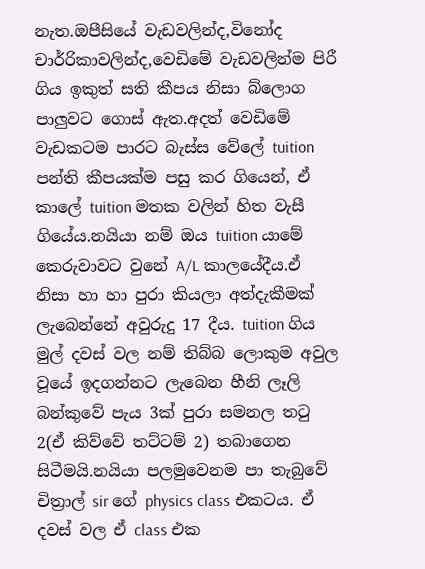නැත.ඔපීසියේ වැඩවලින්ද,විනෝද චාර්‍රිකාවලින්ද,වෙඩිමේ වැඩවලින්ම පිරී ගිය ඉකුත් සති කීපය නිසා බ්ලොග පාලුවට ගොස් ඇත.අදත් වෙඩිමේ වැඩකටම පාරට බැස්ස වේලේ tuition පන්ති කීපයක්ම පසු කර ගියෙන්, ඒ කාලේ tuition මතක වලින් හිත වැසී ගියේය.නයියා නම් ඔය tuition යාමේ කෙරුවාවට වුනේ A/L කාලයේදීය.ඒ නිසා හා හා පුරා කියලා අත්දැකීමක් ලැබෙන්නේ අවුරුදු 17 දීය. tuition ගිය මුල් දවස් වල නම් තිබ්බ ලොකුම අවුල වූයේ ඉදගන්නට ලැබෙන හීනි ලෑලි බන්කුවේ පැය 3ක් පුරා සමනල තටු 2(ඒ කිව්වේ තට්ටම් 2) තබාගෙන සිටීමයි.නයියා පලමුවෙනම පා තැබුවේ චිත්‍රාල් sir ගේ physics class එකටය. ඒ දවස් වල ඒ class එක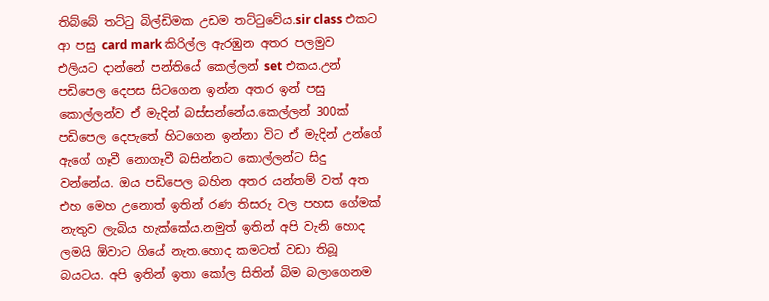තිබ්බේ තට්ටු බිල්ඩිමක උඩම තට්ටුවේය.sir class එකට ආ පසු card mark කිරිල්ල ඇරඹුන අතර පලමුව එලියට දාන්නේ පන්තියේ කෙල්ලන් set එකය.උන් පඩිපෙල දෙපස සිටගෙන ඉන්න අතර ඉන් පසු කොල්ලන්ව ඒ මැදින් බස්සන්නේය.කෙල්ලන් 300ක් පඩිපෙල දෙපැතේ හිටගෙන ඉන්නා විට ඒ මැදින් උන්ගේ ඇගේ ගෑවී නොගෑවී බසින්නට කොල්ලන්ට සිදු වන්නේය. ඔය පඩිපෙල බහින අතර යන්තම් වත් අත එහ මෙහ උනොත් ඉතින් රණ තිසරු වල පහස ගේමක් නැතුව ලැබිය හැක්කේය.නමුත් ඉතින් අපි වැනි හොද ලමයි ඕවාට ගියේ නැත.හොද කමටත් වඩා තිබූ බයටය. අපි ඉතින් ඉතා කෝල සිතින් බිම බලාගෙනම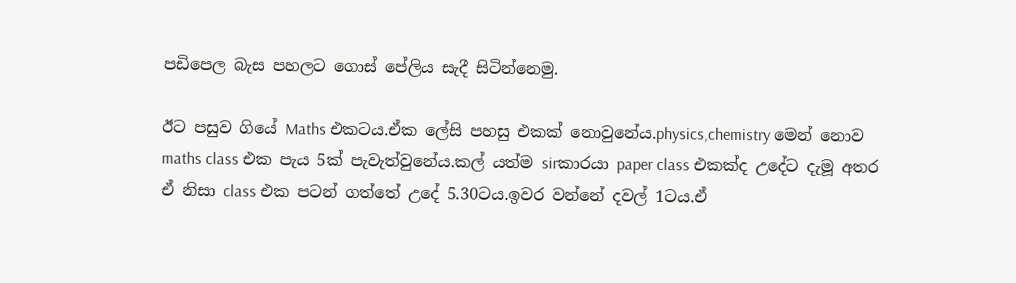පඩිපෙල බැස පහලට ගොස් පේලිය සැදී සිටින්නෙමු.

ඊට පසුව ගියේ Maths එකටය.ඒක ලේසි පහසු එකක් නොවුනේය.physics,chemistry මෙන් නොව maths class එක පැය 5ක් පැවැත්වුනේය.කල් යත්ම sirකාරයා paper class එකක්ද උදේට දැමූ අතර ඒ නිසා class එක පටන් ගත්තේ උදේ 5.30ටය.ඉවර වන්නේ දවල් 1ටය.ඒ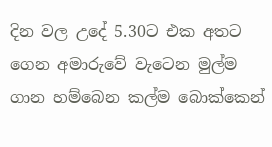දින වල උදේ 5.30ට එක අතට ගෙන අමාරුවේ වැටෙන මුල්ම ගාන හම්බෙන කල්ම බොක්කෙන්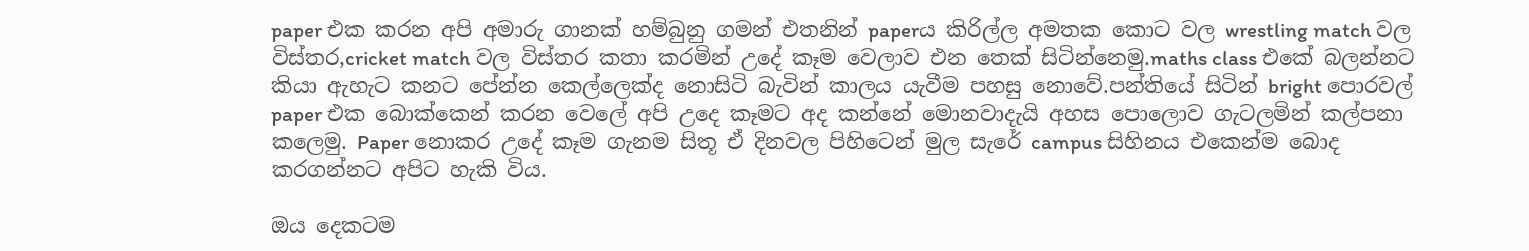paper එක කරන අපි අමාරු ගානක් හම්බුනු ගමන් එතනින් paperය කිරිල්ල අමතක කොට වල wrestling match වල විස්තර,cricket match වල විස්තර කතා කරමින් උදේ කෑම වෙලාව එන තෙක් සිටින්නෙමු.maths class එකේ බලන්නට කියා ඇහැට කනට පේන්න කෙල්ලෙක්ද නොසිටි බැවින් කාලය යැවීම පහසු නොවේ.පන්තියේ සිටින් bright පොරවල් paper එක බොක්කෙන් කරන වෙලේ අපි උදෙ කෑමට අද කන්නේ මොනවාදැයි අහස පොලොව ගැටලමින් කල්පනා කලෙමු. Paper නොකර උදේ කෑම ගැනම සිතූ ඒ දිනවල පිහිටෙන් මුල සැරේ campus සිහිනය එකෙන්ම බොද කරගන්නට අපිට හැකි විය.

ඔය දෙකටම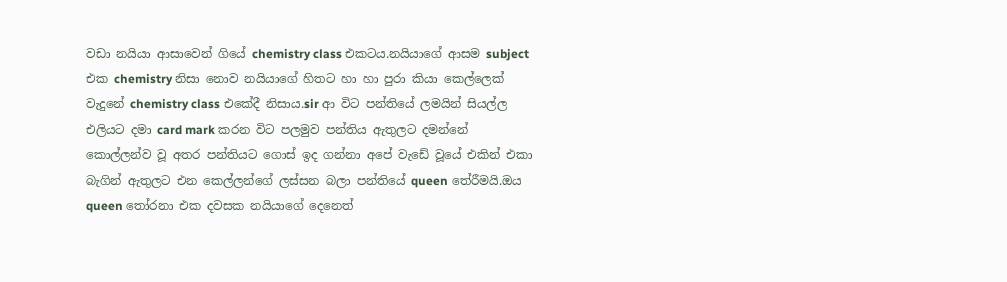වඩා නයියා ආසාවෙන් ගියේ chemistry class එකටය.නයියාගේ ආසම subject එක chemistry නිසා නොව නයියාගේ හිතට හා හා පුරා කියා කෙල්ලෙක් වැදුනේ chemistry class එකේදී නිසාය.sir ආ විට පන්තියේ ලමයින් සියල්ල එලියට දමා card mark කරන විට පලමුව පන්තිය ඇතුලට දමන්නේ කොල්ලන්ව වූ අතර පන්තියට ගොස් ඉද ගන්නා අපේ වැඩේ වූයේ එකින් එකා බැගින් ඇතුලට එන කෙල්ලන්ගේ ලස්සන බලා පන්තියේ queen තේරීමයි.ඔය queen තෝරනා එක දවසක නයියාගේ දෙනෙත්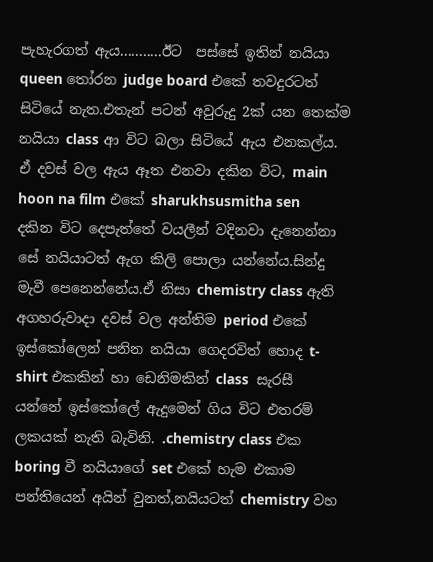පැහැරගත් ඇය...........ඊට  පස්සේ ඉතින් නයියා queen තෝරන judge board එකේ තවදුරටත් සිටියේ නැත.එතැන් පටන් අවුරුදු 2ක් යන තෙක්ම නයියා class ආ විට බලා සිටියේ ඇය එනකල්ය. ඒ දවස් වල ඇය ඈත එනවා දකින විට, main hoon na film එකේ sharukhsusmitha sen දකින විට දෙපැත්තේ වයලීන් වදිනවා දැනෙන්නා සේ නයියාටත් ඇග කිලි පොලා යන්නේය.සින්දු මැවී පෙනෙන්නේය.ඒ නිසා chemistry class ඇති අගහරුවාදා දවස් වල අන්තිම period එකේ ඉස්කෝලෙන් පනින නයියා ගෙදරවිත් හොද t-shirt එකකින් හා ඩෙනිමකින් class  සැරසී යන්නේ ඉස්කෝලේ ඇදුමෙන් ගිය විට එතරම් ලකයක් නැති බැවිනි. .chemistry class එක boring වී නයියාගේ set එකේ හැම එකාම පන්තියෙන් අයින් වුනත්,නයියටත් chemistry වහ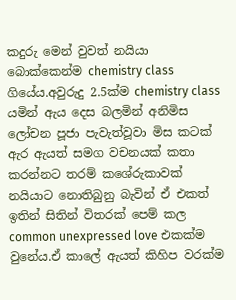කදුරු මෙන් වුවත් නයියා බොක්කෙන්ම chemistry class ගියේය.අවුරුදු 2.5ක්ම chemistry class යමින් ඇය දෙස බලමින් අනිමිස ලෝචන පූජා පැවැත්වූවා මිස කටක් ඇර ඇයත් සමග වචනයක් කතා කරන්නට තරම් කශේරුකාවක් නයියාට නොතිබුනු බැවින් ඒ එකත් ඉතින් සිතින් විතරක් පෙම් කල common unexpressed love එකක්ම වුනේය.ඒ කාලේ ඇයත් කිහිප වරක්ම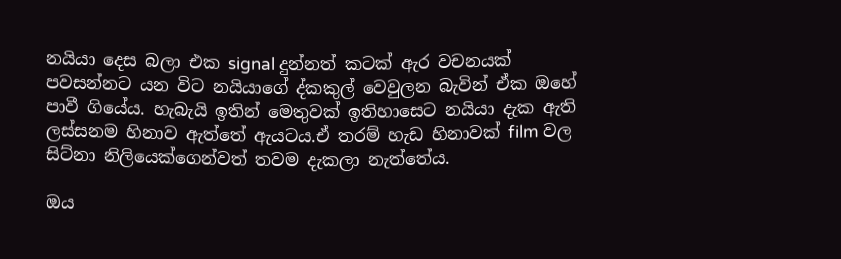නයියා දෙස බලා එක signal දුන්නත් කටක් ඇර වචනයක් පවසන්නට යන විට නයියාගේ ද්කකුල් වෙවුලන බැවින් ඒක ඔහේ පාවී ගියේය. හැබැයි ඉතින් මෙතුවක් ඉතිහාසෙට නයියා දැක ඇති ලස්සනම හිනාව ඇත්තේ ඇයටය.ඒ තරම් හැඩ හිනාවක් film වල සිට්නා නිලියෙක්ගෙන්වත් තවම දැකලා නැත්තේය.

ඔය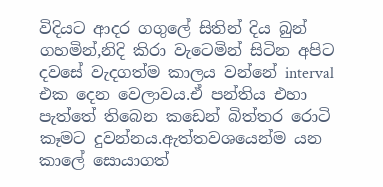විදියට ආදර ගගුලේ සිතින් දිය බුන් ගහමින්,නිදි කිරා වැටෙමින් සිටින අපිට දවසේ වැදගත්ම කාලය වන්නේ interval  එක දෙන වෙලාවය.ඒ පන්තිය එහා පැත්තේ තිබෙන කඩෙන් බිත්තර රොටි කෑමට දුවන්නය.ඇත්තවශයෙන්ම යන කාලේ සොයාගත්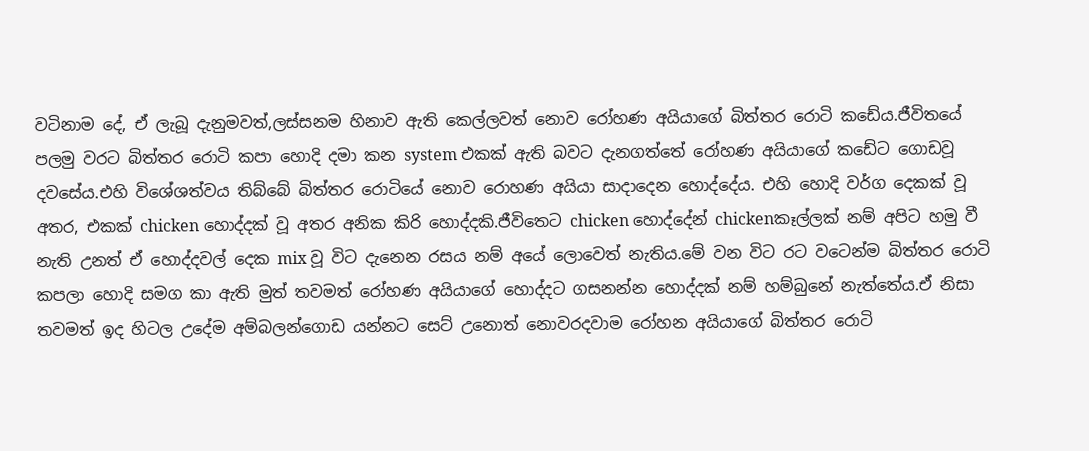වටිනාම දේ, ඒ ලැබූ දැනුමවත්,ලස්සනම හිනාව ඇති කෙල්ලවත් නොව රෝහණ අයියාගේ බිත්තර රොටි කඩේය.ජීවිතයේ පලමු වරට බිත්තර රොටි කපා හොදි දමා කන system එකක් ඇති බවට දැනගත්තේ රෝහණ අයියාගේ කඩේට ගොඩවූ දවසේය.එහි විශේශත්වය තිබ්බේ බිත්තර රොටියේ නොව රොහණ අයියා සාදාදෙන හොද්දේය. එහි හොදි වර්ග දෙකක් වූ අතර, එකක් chicken හොද්දක් වූ අතර අනික කිරි හොද්දකි.ජීවිතෙට chicken හොද්දේන් chickenකෑල්ලක් නම් අපිට හමු වී නැති උනත් ඒ හොද්දවල් දෙක mix වූ විට දැනෙන රසය නම් අයේ ලොවෙත් නැතිය.මේ වන විට රට වටෙන්ම බිත්තර රොටි කපලා හොදි සමග කා ඇති මුත් තවමත් රෝහණ අයියාගේ හොද්දට ගසනන්න හොද්දක් නම් හම්බුනේ නැත්තේය.ඒ නිසා තවමත් ඉද හිටල උදේම අම්බලන්ගොඩ යන්නට සෙට් උනොත් නොවරදවාම රෝහන අයියාගේ බිත්තර රොටි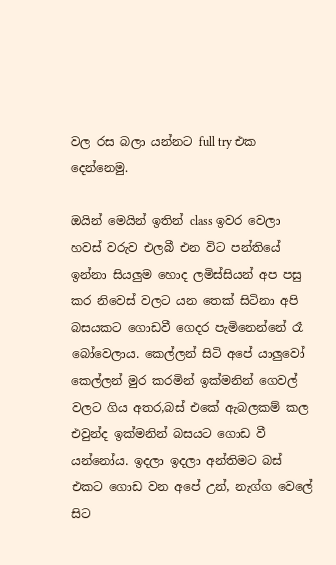වල රස බලා යන්නට full try එක දෙන්නෙමු.

ඔයින් මෙයින් ඉතින් class ඉවර වෙලා හවස් වරුව එලබී එන විට පන්තියේ ඉන්නා සියලුම හොද ලමිස්සියන් අප පසු කර නිවෙස් වලට යන තෙක් සිටිනා අපි බසයකට ගොඩවී ගෙදර පැමිනෙන්නේ රෑ බෝවෙලාය. කෙල්ලන් සිටි අපේ යාලුවෝ කෙල්ලන් මුර කරමින් ඉක්මනින් ගෙවල් වලට ගිය අතර,බස් එකේ ඇබලකම් කල එවුන්ද ඉක්මනින් බසයට ගොඩ වී යන්නෝය. ඉදලා ඉදලා අන්තිමට බස් එකට ගොඩ වන අපේ උන්, නැග්ග වෙලේ සිට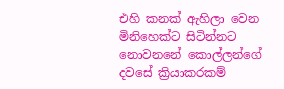එහි කනක් ඇහිලා වෙන මිනිහෙක්ට සිටින්නට නොවනනේ කොල්ලන්ගේ දවසේ ක්‍රියාකරකම්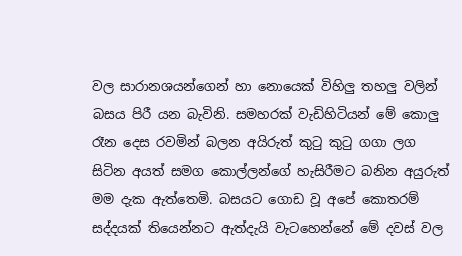වල සාරානශයන්ගෙන් හා නොයෙක් විහිලු තහලු වලින් බසය පිරී යන බැවිනි. සමහරක් වැඩිහිටියන් මේ කොලු රෑන දෙස රවමින් බලන අයිරුත් කුටු කුටු ගගා ලග සිටින අයත් සමග කොල්ලන්ගේ හැසිරීමට බනින අයුරුත් මම දැක ඇත්තෙමි. බසයට ගොඩ වූ අපේ කොතරම් සද්දයක් තියෙන්නට ඇත්දැයි වැටහෙන්නේ මේ දවස් වල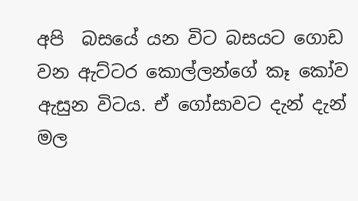අපි  බසයේ යන විට බසයට ගොඩ වන ඇට්ටර කොල්ලන්ගේ කෑ කෝව ඇසුන විටය. ඒ ගෝසාවට දැන් දැන් මල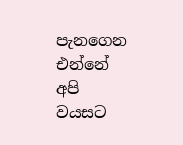පැනගෙන එන්නේ අපි වයසට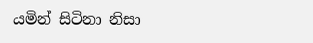යමින් සිටිනා නිසා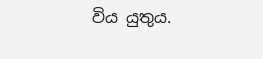විය යුතුය.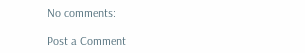No comments:

Post a Comment